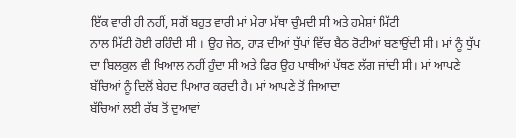ਇੱਕ ਵਾਰੀ ਹੀ ਨਹੀਂ, ਸਗੋਂ ਬਹੁਤ ਵਾਰੀ ਮਾਂ ਮੇਰਾ ਮੱਥਾ ਚੁੰਮਦੀ ਸੀ ਅਤੇ ਹਮੇਸ਼ਾਂ ਮਿੱਟੀ
ਨਾਲ ਮਿੱਟੀ ਹੋਈ ਰਹਿੰਦੀ ਸੀ । ਉਹ ਜੇਠ, ਹਾੜ ਦੀਆਂ ਧੁੱਪਾਂ ਵਿੱਚ ਬੈਠ ਰੋਟੀਆਂ ਬਣਾਉਂਦੀ ਸੀ। ਮਾਂ ਨੂੰ ਧੁੱਪ ਦਾ ਬਿਲਕੁਲ ਵੀ ਖਿਆਲ ਨਹੀਂ ਹੁੰਦਾ ਸੀ ਅਤੇ ਫਿਰ ਉਹ ਪਾਥੀਆਂ ਪੱਥਣ ਲੱਗ ਜਾਂਦੀ ਸੀ। ਮਾਂ ਆਪਣੇ ਬੱਚਿਆਂ ਨੂੰ ਦਿਲੋਂ ਬੇਹਦ ਪਿਆਰ ਕਰਦੀ ਹੈ। ਮਾਂ ਆਪਣੇ ਤੋਂ ਜਿਆਦਾ
ਬੱਚਿਆਂ ਲਈ ਰੱਬ ਤੋਂ ਦੁਆਵਾਂ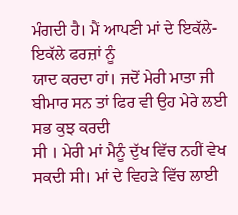ਮੰਗਦੀ ਹੈ। ਮੈਂ ਆਪਣੀ ਮਾਂ ਦੇ ਇਕੱਲੇ-ਇਕੱਲੇ ਫਰਜ਼ਾਂ ਨੂੰ
ਯਾਦ ਕਰਦਾ ਹਾਂ। ਜਦੋਂ ਮੇਰੀ ਮਾਤਾ ਜੀ ਬੀਮਾਰ ਸਨ ਤਾਂ ਫਿਰ ਵੀ ਉਹ ਮੇਰੇ ਲਈ ਸਭ ਕੁਝ ਕਰਦੀ
ਸੀ । ਮੇਰੀ ਮਾਂ ਮੈਨੂੰ ਦੁੱਖ ਵਿੱਚ ਨਹੀਂ ਵੇਖ ਸਕਦੀ ਸੀ। ਮਾਂ ਦੇ ਵਿਹੜੇ ਵਿੱਚ ਲਾਈ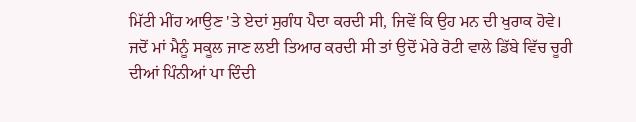ਮਿੱਟੀ ਮੀਂਹ ਆਉਣ 'ਤੇ ਏਦਾਂ ਸੁਗੰਧ ਪੈਦਾ ਕਰਦੀ ਸੀ, ਜਿਵੇਂ ਕਿ ਉਹ ਮਨ ਦੀ ਖੁਰਾਕ ਹੋਵੇ। ਜਦੋਂ ਮਾਂ ਮੈਨੂੰ ਸਕੂਲ ਜਾਣ ਲਈ ਤਿਆਰ ਕਰਦੀ ਸੀ ਤਾਂ ਉਦੋਂ ਮੇਰੇ ਰੋਟੀ ਵਾਲੇ ਡਿੱਬੇ ਵਿੱਚ ਚੂਰੀ ਦੀਆਂ ਪਿੰਨੀਆਂ ਪਾ ਦਿੰਦੀ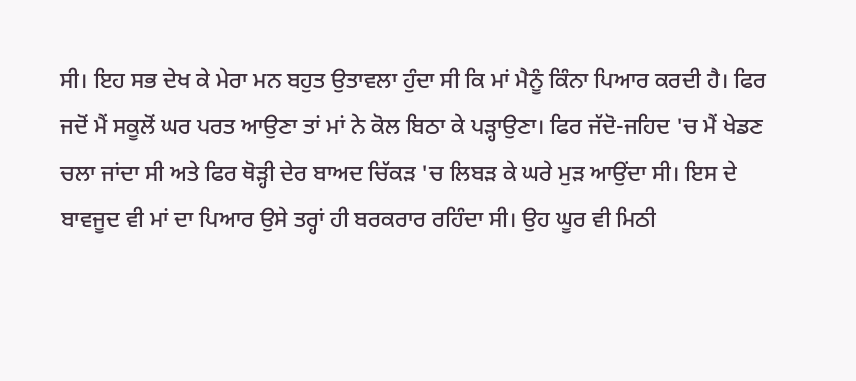ਸੀ। ਇਹ ਸਭ ਦੇਖ ਕੇ ਮੇਰਾ ਮਨ ਬਹੁਤ ਉਤਾਵਲਾ ਹੁੰਦਾ ਸੀ ਕਿ ਮਾਂ ਮੈਨੂੰ ਕਿੰਨਾ ਪਿਆਰ ਕਰਦੀ ਹੈ। ਫਿਰ ਜਦੋਂ ਮੈਂ ਸਕੂਲੋਂ ਘਰ ਪਰਤ ਆਉਣਾ ਤਾਂ ਮਾਂ ਨੇ ਕੋਲ ਬਿਠਾ ਕੇ ਪੜ੍ਹਾਉਣਾ। ਫਿਰ ਜੱਦੋ-ਜਹਿਦ 'ਚ ਮੈਂ ਖੇਡਣ ਚਲਾ ਜਾਂਦਾ ਸੀ ਅਤੇ ਫਿਰ ਥੋੜ੍ਹੀ ਦੇਰ ਬਾਅਦ ਚਿੱਕੜ 'ਚ ਲਿਬੜ ਕੇ ਘਰੇ ਮੁੜ ਆਉਂਦਾ ਸੀ। ਇਸ ਦੇ ਬਾਵਜੂਦ ਵੀ ਮਾਂ ਦਾ ਪਿਆਰ ਉਸੇ ਤਰ੍ਹਾਂ ਹੀ ਬਰਕਰਾਰ ਰਹਿੰਦਾ ਸੀ। ਉਹ ਘੂਰ ਵੀ ਮਿਠੀ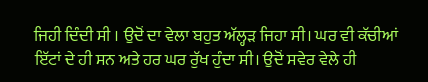ਜਿਹੀ ਦਿੰਦੀ ਸੀ । ਉਦੋਂ ਦਾ ਵੇਲਾ ਬਹੁਤ ਅੱਲ੍ਹੜ ਜਿਹਾ ਸੀ। ਘਰ ਵੀ ਕੱਚੀਆਂ ਇੱਟਾਂ ਦੇ ਹੀ ਸਨ ਅਤੇ ਹਰ ਘਰ ਰੁੱਖ ਹੁੰਦਾ ਸੀ। ਉਦੋਂ ਸਵੇਰ ਵੇਲੇ ਹੀ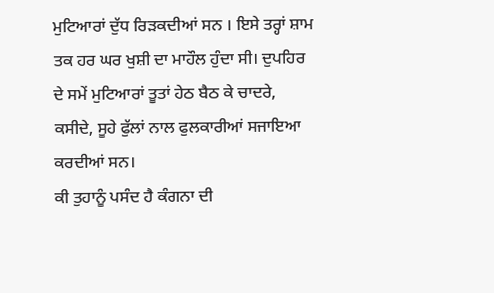ਮੁਟਿਆਰਾਂ ਦੁੱਧ ਰਿੜਕਦੀਆਂ ਸਨ । ਇਸੇ ਤਰ੍ਹਾਂ ਸ਼ਾਮ ਤਕ ਹਰ ਘਰ ਖੁਸ਼ੀ ਦਾ ਮਾਹੌਲ ਹੁੰਦਾ ਸੀ। ਦੁਪਹਿਰ ਦੇ ਸਮੇਂ ਮੁਟਿਆਰਾਂ ਤੂਤਾਂ ਹੇਠ ਬੈਠ ਕੇ ਚਾਦਰੇ, ਕਸੀਦੇ, ਸੂਹੇ ਫੁੱਲਾਂ ਨਾਲ ਫੁਲਕਾਰੀਆਂ ਸਜਾਇਆ ਕਰਦੀਆਂ ਸਨ।
ਕੀ ਤੁਹਾਨੂੰ ਪਸੰਦ ਹੈ ਕੰਗਨਾ ਦੀ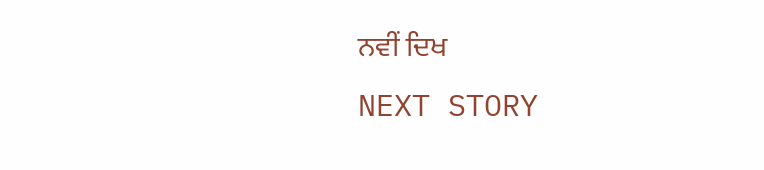ਨਵੀਂ ਦਿਖ
NEXT STORY